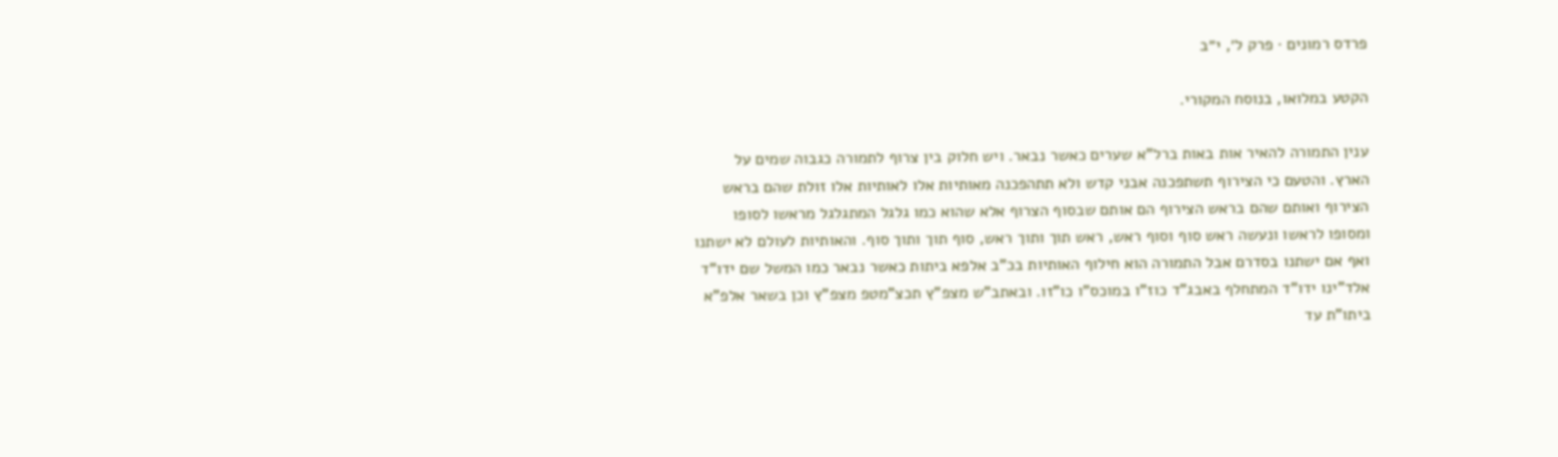פרדס רמונים · פרק ל׳, י״ב

הקטע במלואו, בנוסח המקורי.

ענין התמורה להאיר אות באות ברל"א שערים כאשר נבאר. ויש חלוק בין צרוף לתמורה כגבוה שמים על הארץ. והטעם כי הצירוף תשתפכנה אבני קדש ולא תתהפכנה מאותיות אלו לאותיות אלו זולת שהם בראש הצירוף ואותם שהם בראש הצירוף הם אותם שבסוף הצרוף אלא שהוא כמו גלגל המתגלגל מראשו לסופו ומסופו לראשו ונעשה ראש סוף וסוף ראש, ראש תוך ותוך ראש, סוף תוך ותוך סוף. והאותיות לעולם לא ישתנו ואף אם ישתנו בסדרם אבל התמורה הוא חילוף האותיות בכ"ב אלפא ביתות כאשר נבאר כמו המשל שם ידו"ד אלד"ינו ידו"ד המתחלף באבג"ד כוז"ו במוכס"ו כו"זו. ובאתב"ש מצפ"ץ תכצ"מטפ מצפ"ץ וכן בשאר אלפ"א ביתו"ת עד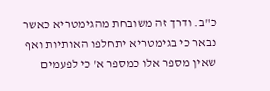כ"ב. ודרך זה משובחת מהגימטריא כאשר נבאר כי בגימטריא יתחלפו האותיות ואף שאין מספר אלו כמספר א' כי לפעמים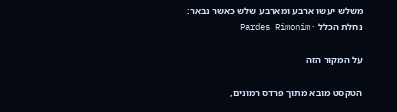משלש יעשו ארבע ומארבע שלש כאשר נבאר:
נחלת הכלל · Pardes Rimonim

על המקור הזה

הטקסט מובא מתוך פרדס רמונים,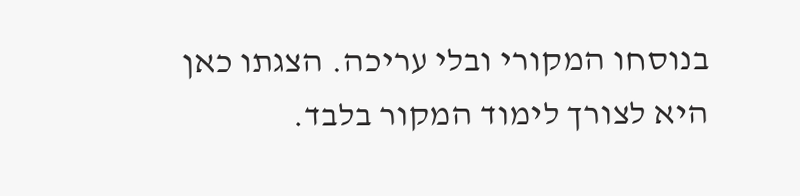בנוסחו המקורי ובלי עריכה. הצגתו כאן היא לצורך לימוד המקור בלבד.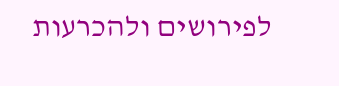לפירושים ולהכרעות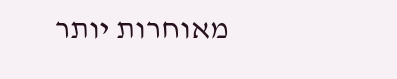מאוחרות יותר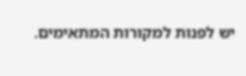יש לפנות למקורות המתאימים.